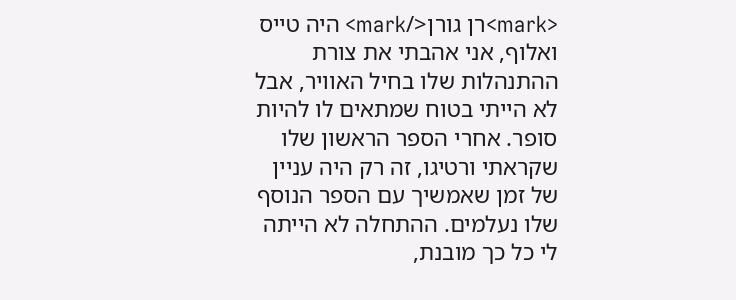<mark>רן גורן</mark> היה טייס ואלוף, אני אהבתי את צורת ההתנהלות שלו בחיל האוויר, אבל לא הייתי בטוח שמתאים לו להיות סופר. אחרי הספר הראשון שלו שקראתי ורטיגו, זה רק היה עניין של זמן שאמשיך עם הספר הנוסף שלו נעלמים. ההתחלה לא הייתה לי כל כך מובנת,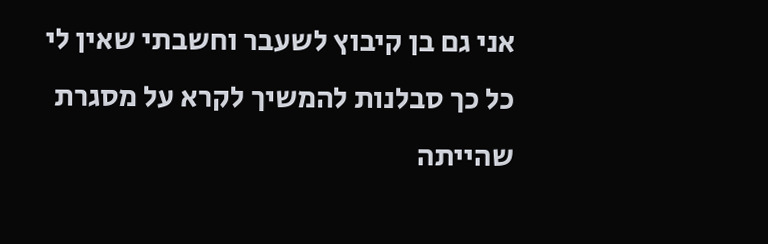אני גם בן קיבוץ לשעבר וחשבתי שאין לי כל כך סבלנות להמשיך לקרא על מסגרת שהייתה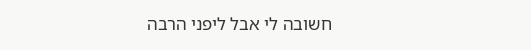חשובה לי אבל ליפני הרבה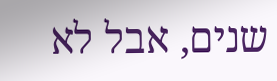שנים, אבל לא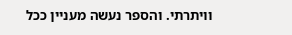וויתרתי. והספר נעשה מעניין ככל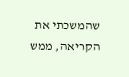שהמשכתי את הקריאה, ממש